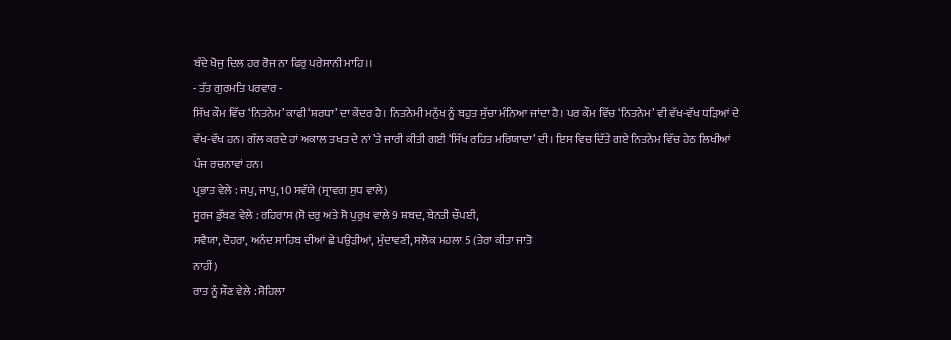ਬੰਦੇ ਖੋਜੁ ਦਿਲ ਹਰ ਰੋਜ ਨਾ ਫਿਰੁ ਪਰੇਸਾਨੀ ਮਾਹਿ।।
- ਤੱਤ ਗੁਰਮਤਿ ਪਰਵਾਰ -
ਸਿੱਖ ਕੌਮ ਵਿੱਚ ‘ਨਿਤਨੇਮ’ ਕਾਫੀ ‘ਸ਼ਰਧਾ’ ਦਾ ਕੇਂਦਰ ਹੈ। ਨਿਤਨੇਮੀ ਮਨੁੱਖ ਨੂੰ ਬਹੁਤ ਸੁੱਚਾ ਮੰਨਿਆ ਜਾਂਦਾ ਹੈ। ਪਰ ਕੌਮ ਵਿੱਚ ‘ਨਿਤਨੇਮ’ ਵੀ ਵੱਖ-ਵੱਖ ਧੜਿਆਂ ਦੇ ਵੱਖ-ਵੱਖ ਹਨ। ਗੱਲ ਕਰਦੇ ਹਾਂ ਅਕਾਲ ਤਖਤ ਦੇ ਨਾਂ ’ਤੇ ਜਾਰੀ ਕੀਤੀ ਗਈ ‘ਸਿੱਖ ਰਹਿਤ ਮਰਿਯਾਦਾ’ ਦੀ। ਇਸ ਵਿਚ ਦਿੱਤੇ ਗਏ ਨਿਤਨੇਮ ਵਿੱਚ ਹੇਠ ਲਿਖੀਆਂ ਪੰਜ ਰਚਨਾਵਾਂ ਹਨ।
ਪ੍ਰਭਾਤ ਵੇਲੇ : ਜਪੁ, ਜਾਪੁ, 10 ਸਵੱਯੇ (ਸ੍ਰਾਵਗ ਸੁਧ ਵਾਲੇ)
ਸੂਰਜ ਡੁੱਬਣ ਵੇਲੇ : ਰਹਿਰਾਸ (ਸੋ ਦਰੁ ਅਤੇ ਸੋ ਪੁਰੁਖ ਵਾਲੇ 9 ਸ਼ਬਦ, ਬੇਨਤੀ ਚੌਪਈ,
ਸਵੈਯਾ, ਦੋਹਰਾ, ਅਨੰਦ ਸਾਹਿਬ ਦੀਆਂ ਛੇ ਪਉੜੀਆਂ, ਮੁੰਦਾਵਣੀ, ਸਲੋਕ ਮਹਲਾ 5 (ਤੇਰਾ ਕੀਤਾ ਜਾਤੋ
ਨਾਹੀਂ)
ਰਾਤ ਨੂੰ ਸੌਣ ਵੇਲੇ : ਸੋਹਿਲਾ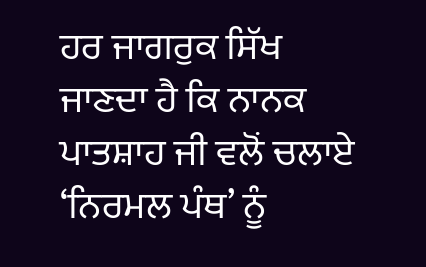ਹਰ ਜਾਗਰੁਕ ਸਿੱਖ ਜਾਣਦਾ ਹੈ ਕਿ ਨਾਨਕ ਪਾਤਸ਼ਾਹ ਜੀ ਵਲੋਂ ਚਲਾਏ ‘ਨਿਰਮਲ ਪੰਥ’ ਨੂੰ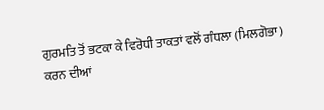ਗੁਰਮਤਿ ਤੋਂ ਭਟਕਾ ਕੇ ਵਿਰੋਧੀ ਤਾਕਤਾਂ ਵਲੋਂ ਗੰਧਲਾ (ਮਿਲਗੋਭਾ) ਕਰਨ ਦੀਆਂ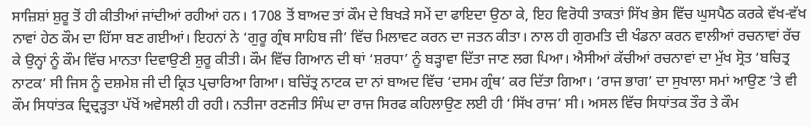ਸਾਜ਼ਿਸ਼ਾਂ ਸ਼ੁਰੂ ਤੋਂ ਹੀ ਕੀਤੀਆਂ ਜਾਂਦੀਆਂ ਰਹੀਆਂ ਹਨ। 1708 ਤੋਂ ਬਾਅਦ ਤਾਂ ਕੌਮ ਦੇ ਬਿਖੜੇ ਸਮੇਂ ਦਾ ਫਾਇਦਾ ਉਠਾ ਕੇ, ਇਹ ਵਿਰੋਧੀ ਤਾਕਤਾਂ ਸਿੱਖ ਭੇਸ ਵਿੱਚ ਘੁਸਪੈਠ ਕਰਕੇ ਵੱਖ-ਵੱਖ ਨਾਵਾਂ ਹੇਠ ਕੌਮ ਦਾ ਹਿੱਸਾ ਬਣ ਗਈਆਂ। ਇਹਨਾਂ ਨੇ ‘ਗੁਰੂ ਗ੍ਰੰਥ ਸਾਹਿਬ ਜੀ’ ਵਿੱਚ ਮਿਲਾਵਟ ਕਰਨ ਦਾ ਜਤਨ ਕੀਤਾ। ਨਾਲ ਹੀ ਗੁਰਮਤਿ ਦੀ ਖੰਡਨਾ ਕਰਨ ਵਾਲੀਆਂ ਰਚਨਾਵਾਂ ਰੱਚ ਕੇ ਉਨ੍ਹਾਂ ਨੂੰ ਕੌਮ ਵਿੱਚ ਮਾਨਤਾ ਦਿਵਾਉਣੀ ਸ਼ੁਰੂ ਕੀਤੀ। ਕੌਮ ਵਿੱਚ ਗਿਆਨ ਦੀ ਥਾਂ ‘ਸ਼ਰਧਾ’ ਨੂੰ ਬੜ੍ਹਾਵਾ ਦਿੱਤਾ ਜਾਣ ਲਗ ਪਿਆ। ਐਸੀਆਂ ਕੱਚੀਆਂ ਰਚਨਾਵਾਂ ਦਾ ਮੁੱਖ ਸ੍ਰੋਤ ‘ਬਚਿਤ੍ਰ ਨਾਟਕ’ ਸੀ ਜਿਸ ਨੂੰ ਦਸ਼ਮੇਸ਼ ਜੀ ਦੀ ਕ੍ਰਿਤ ਪ੍ਰਚਾਰਿਆ ਗਿਆ। ਬਚਿੱਤ੍ਰ ਨਾਟਕ ਦਾ ਨਾਂ ਬਾਅਦ ਵਿੱਚ ‘ਦਸਮ ਗ੍ਰੰਥ’ ਕਰ ਦਿੱਤਾ ਗਿਆ। ‘ਰਾਜ ਭਾਗ’ ਦਾ ਸੁਖਾਲਾ ਸਮਾਂ ਆਉਣ ’ਤੇ ਵੀ ਕੌਮ ਸਿਧਾਂਤਕ ਦ੍ਰਿਦ੍ਰੜ੍ਹਤਾ ਪੱਖੋਂ ਅਵੇਸਲੀ ਹੀ ਰਹੀ। ਨਤੀਜਾ ਰਣਜੀਤ ਸਿੰਘ ਦਾ ਰਾਜ ਸਿਰਫ ਕਹਿਲਾਉਣ ਲਈ ਹੀ ‘ਸਿੱਖ ਰਾਜ’ ਸੀ। ਅਸਲ ਵਿੱਚ ਸਿਧਾਂਤਕ ਤੌਰ ਤੇ ਕੌਮ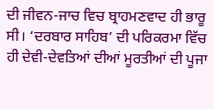ਦੀ ਜੀਵਨ-ਜਾਚ ਵਿਚ ਬ੍ਰਾਹਮਣਵਾਦ ਹੀ ਭਾਰੂ ਸੀ। ‘ਦਰਬਾਰ ਸਾਹਿਬ’ ਦੀ ਪਰਿਕਰਮਾ ਵਿੱਚ ਹੀ ਦੇਵੀ-ਦੇਵਤਿਆਂ ਦੀਆਂ ਮੂਰਤੀਆਂ ਦੀ ਪੂਜਾ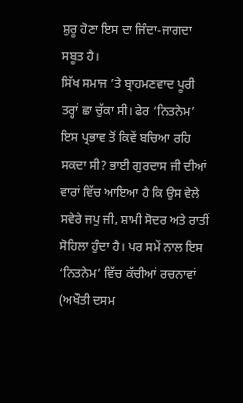ਸ਼ੁਰੂ ਹੋਣਾ ਇਸ ਦਾ ਜਿੰਦਾ-ਜਾਗਦਾ ਸਬੂਤ ਹੈ।
ਸਿੱਖ ਸਮਾਜ ’ਤੇ ਬ੍ਰਾਹਮਣਵਾਦ ਪੂਰੀ ਤਰ੍ਹਾਂ ਛਾ ਚੁੱਕਾ ਸੀ। ਫੇਰ ‘ਨਿਤਨੇਮ’ ਇਸ ਪ੍ਰਭਾਵ ਤੋਂ ਕਿਵੇਂ ਬਚਿਆ ਰਹਿ ਸਕਦਾ ਸੀ? ਭਾਈ ਗੁਰਦਾਸ ਜੀ ਦੀਆਂ ਵਾਰਾਂ ਵਿੱਚ ਆਇਆ ਹੈ ਕਿ ਉਸ ਵੇਲੇ ਸਵੇਰੇ ਜਪੁ ਜੀ, ਸ਼ਾਮੀ ਸੋਦਰ ਅਤੇ ਰਾਤੀਂ ਸੋਹਿਲਾ ਹੁੰਦਾ ਹੈ। ਪਰ ਸਮੇਂ ਨਾਲ ਇਸ ‘ਨਿਤਨੇਮ’ ਵਿੱਚ ਕੱਚੀਆਂ ਰਚਨਾਵਾਂ (ਅਖੌਤੀ ਦਸਮ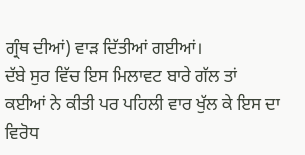ਗ੍ਰੰਥ ਦੀਆਂ) ਵਾੜ ਦਿੱਤੀਆਂ ਗਈਆਂ।
ਦੱਬੇ ਸੁਰ ਵਿੱਚ ਇਸ ਮਿਲਾਵਟ ਬਾਰੇ ਗੱਲ ਤਾਂ ਕਈਆਂ ਨੇ ਕੀਤੀ ਪਰ ਪਹਿਲੀ ਵਾਰ ਖੁੱਲ ਕੇ ਇਸ ਦਾ ਵਿਰੋਧ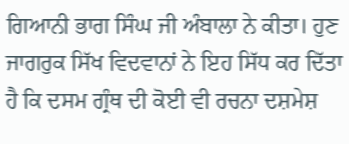ਗਿਆਨੀ ਭਾਗ ਸਿੰਘ ਜੀ ਅੰਬਾਲਾ ਨੇ ਕੀਤਾ। ਹੁਣ ਜਾਗਰੁਕ ਸਿੱਖ ਵਿਦਵਾਨਾਂ ਨੇ ਇਹ ਸਿੱਧ ਕਰ ਦਿੱਤਾ ਹੈ ਕਿ ਦਸਮ ਗ੍ਰੰਥ ਦੀ ਕੋਈ ਵੀ ਰਚਨਾ ਦਸ਼ਮੇਸ਼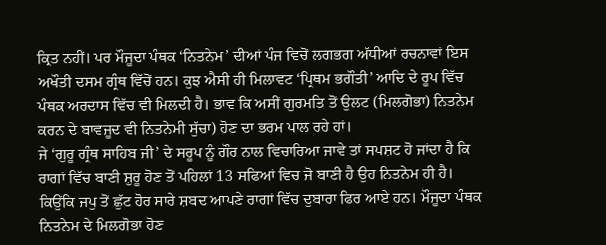ਕ੍ਰਿਤ ਨਹੀਂ। ਪਰ ਮੌਜੂਦਾ ਪੰਥਕ ‘ਨਿਤਨੇਮ’ ਦੀਆਂ ਪੰਜ ਵਿਚੋਂ ਲਗਭਗ ਅੱਧੀਆਂ ਰਚਨਾਵਾਂ ਇਸ ਅਖੌਤੀ ਦਸਮ ਗ੍ਰੰਥ ਵਿੱਚੋਂ ਹਨ। ਕੁਝ ਐਸੀ ਹੀ ਮਿਲਾਵਟ ‘ਪ੍ਰਿਥਮ ਭਗੌਤੀ’ ਆਦਿ ਦੇ ਰੂਪ ਵਿੱਚ ਪੰਥਕ ਅਰਦਾਸ ਵਿੱਚ ਵੀ ਮਿਲਦੀ ਹੈ। ਭਾਵ ਕਿ ਅਸੀਂ ਗੁਰਮਤਿ ਤੋਂ ਉਲਟ (ਮਿਲਗੋਭਾ) ਨਿਤਨੇਮ ਕਰਨ ਦੇ ਬਾਵਜੂਦ ਵੀ ਨਿਤਨੇਮੀ ਸੁੱਚਾ) ਹੋਣ ਦਾ ਭਰਮ ਪਾਲ ਰਹੇ ਹਾਂ।
ਜੇ ‘ਗੁਰੂ ਗ੍ਰੰਥ ਸਾਹਿਬ ਜੀ’ ਦੇ ਸਰੂਪ ਨੂੰ ਗੌਰ ਨਾਲ ਵਿਚਾਰਿਆ ਜਾਵੇ ਤਾਂ ਸਪਸ਼ਟ ਹੋ ਜਾਂਦਾ ਹੈ ਕਿ ਰਾਗਾਂ ਵਿੱਚ ਬਾਣੀ ਸ਼ੁਰੂ ਹੋਣ ਤੋਂ ਪਹਿਲਾਂ 13 ਸਫਿਆਂ ਵਿਚ ਜੋ ਬਾਣੀ ਹੈ ਉਹ ਨਿਤਨੇਮ ਹੀ ਹੈ। ਕਿਉਂਕਿ ਜਪੁ ਤੋਂ ਛੁੱਟ ਹੋਰ ਸਾਰੇ ਸ਼ਬਦ ਆਪਣੇ ਰਾਗਾਂ ਵਿੱਚ ਦੁਬਾਰਾ ਫਿਰ ਆਏ ਹਨ। ਮੌਜੂਦਾ ਪੰਥਕ ਨਿਤਨੇਮ ਦੇ ਮਿਲਗੋਭਾ ਹੋਣ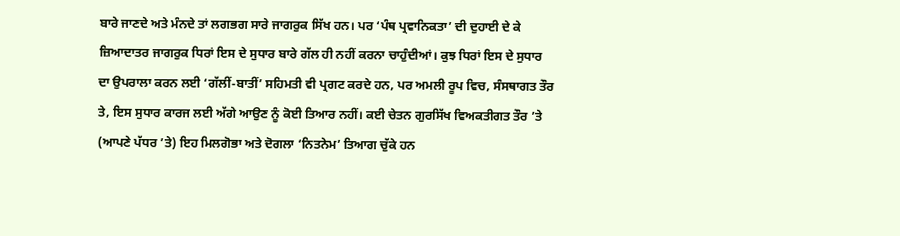ਬਾਰੇ ਜਾਣਦੇ ਅਤੇ ਮੰਨਦੇ ਤਾਂ ਲਗਭਗ ਸਾਰੇ ਜਾਗਰੁਕ ਸਿੱਖ ਹਨ। ਪਰ ‘ਪੰਥ ਪ੍ਰਵਾਨਿਕਤਾ’ ਦੀ ਦੁਹਾਈ ਦੇ ਕੇ ਜ਼ਿਆਦਾਤਰ ਜਾਗਰੁਕ ਧਿਰਾਂ ਇਸ ਦੇ ਸੁਧਾਰ ਬਾਰੇ ਗੱਲ ਹੀ ਨਹੀਂ ਕਰਨਾ ਚਾਹੁੰਦੀਆਂ। ਕੁਝ ਧਿਰਾਂ ਇਸ ਦੇ ਸੁਧਾਰ ਦਾ ਉਪਰਾਲਾ ਕਰਨ ਲਈ ‘ਗੱਲੀਂ-ਬਾਤੀਂ’ ਸਹਿਮਤੀ ਵੀ ਪ੍ਰਗਟ ਕਰਦੇ ਹਨ, ਪਰ ਅਮਲੀ ਰੂਪ ਵਿਚ, ਸੰਸਥਾਗਤ ਤੌਰ ਤੇ, ਇਸ ਸੁਧਾਰ ਕਾਰਜ ਲਈ ਅੱਗੇ ਆਉਣ ਨੂੰ ਕੋਈ ਤਿਆਰ ਨਹੀਂ। ਕਈ ਚੇਤਨ ਗੁਰਸਿੱਖ ਵਿਅਕਤੀਗਤ ਤੌਰ ’ਤੇ (ਆਪਣੇ ਪੱਧਰ ’ਤੇ) ਇਹ ਮਿਲਗੋਭਾ ਅਤੇ ਦੋਗਲਾ ‘ਨਿਤਨੇਮ’ ਤਿਆਗ ਚੁੱਕੇ ਹਨ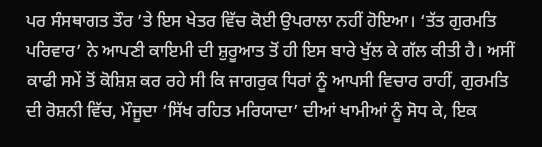ਪਰ ਸੰਸਥਾਗਤ ਤੌਰ ’ਤੇ ਇਸ ਖੇਤਰ ਵਿੱਚ ਕੋਈ ਉਪਰਾਲਾ ਨਹੀਂ ਹੋਇਆ। ‘ਤੱਤ ਗੁਰਮਤਿ ਪਰਿਵਾਰ’ ਨੇ ਆਪਣੀ ਕਾਇਮੀ ਦੀ ਸ਼ੁਰੂਆਤ ਤੋਂ ਹੀ ਇਸ ਬਾਰੇ ਖੁੱਲ ਕੇ ਗੱਲ ਕੀਤੀ ਹੈ। ਅਸੀਂ ਕਾਫੀ ਸਮੇਂ ਤੋਂ ਕੋਸ਼ਿਸ਼ ਕਰ ਰਹੇ ਸੀ ਕਿ ਜਾਗਰੁਕ ਧਿਰਾਂ ਨੂੰ ਆਪਸੀ ਵਿਚਾਰ ਰਾਹੀਂ, ਗੁਰਮਤਿ ਦੀ ਰੋਸ਼ਨੀ ਵਿੱਚ, ਮੌਜੂਦਾ ‘ਸਿੱਖ ਰਹਿਤ ਮਰਿਯਾਦਾ’ ਦੀਆਂ ਖਾਮੀਆਂ ਨੂੰ ਸੋਧ ਕੇ, ਇਕ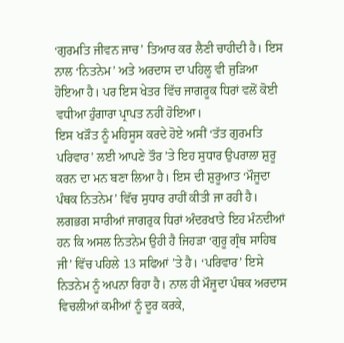‘ਗੁਰਮਤਿ ਜੀਵਨ ਜਾਚ’ ਤਿਆਰ ਕਰ ਲੈਣੀ ਚਾਹੀਦੀ ਹੈ। ਇਸ ਨਾਲ ‘ਨਿਤਨੇਮ’ ਅਤੇ ਅਰਦਾਸ ਦਾ ਪਹਿਲੂ ਵੀ ਜੁੜਿਆ ਹੋਇਆ ਹੈ। ਪਰ ਇਸ ਖੇਤਰ ਵਿੱਚ ਜਾਗਰੂਕ ਧਿਰਾਂ ਵਲੋਂ ਕੋਈ ਵਧੀਆ ਹੁੰਗਾਰਾ ਪ੍ਰਾਪਤ ਨਹੀਂ ਹੋਇਆ।
ਇਸ ਖੜੌਤ ਨੂੰ ਮਹਿਸੂਸ ਕਰਦੇ ਹੋਏ ਅਸੀਂ ‘ਤੱਤ ਗੁਰਮਤਿ ਪਰਿਵਾਰ’ ਲਈ ਆਪਣੇ ਤੌਰ ’ਤੇ ਇਹ ਸੁਧਾਰ ਉਪਰਾਲਾ ਸ਼ੁਰੂ ਕਰਨ ਦਾ ਮਨ ਬਣਾ ਲਿਆ ਹੈ। ਇਸ ਦੀ ਸ਼ੁਰੂਆਤ ‘ਮੌਜੂਦਾ ਪੰਥਕ ਨਿਤਨੇਮ’ ਵਿੱਚ ਸੁਧਾਰ ਰਾਹੀਂ ਕੀਤੀ ਜਾ ਰਹੀ ਹੈ। ਲਗਭਗ ਸਾਰੀਆਂ ਜਾਗਰੁਕ ਧਿਰਾਂ ਅੰਦਰਖਾਤੇ ਇਹ ਮੰਨਦੀਆਂ ਹਨ ਕਿ ਅਸਲ ਨਿਤਨੇਮ ਉਹੀ ਹੈ ਜਿਹੜਾ ‘ਗੁਰੂ ਗ੍ਰੰਥ ਸਾਹਿਬ ਜੀ’ ਵਿੱਚ ਪਹਿਲੇ 13 ਸਫਿਆਂ ’ਤੇ ਹੈ। ‘ਪਰਿਵਾਰ’ ਇਸੇ ਨਿਤਨੇਮ ਨੂੰ ਅਪਨਾ ਰਿਹਾ ਹੈ। ਨਾਲ ਹੀ ਮੌਜੂਦਾ ਪੰਥਕ ਅਰਦਾਸ ਵਿਚਲੀਆਂ ਕਮੀਆਂ ਨੂੰ ਦੂਰ ਕਰਕੇ,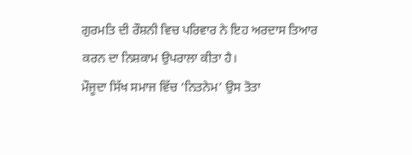ਗੁਰਮਤਿ ਦੀ ਰੌਸ਼ਨੀ ਵਿਚ ਪਰਿਵਾਰ ਨੇ ਇਹ ਅਰਦਾਸ ਤਿਆਰ ਕਰਨ ਦਾ ਨਿਸ਼ਕਾਮ ਉਪਰਾਲਾ ਕੀਤਾ ਹੈ।
ਮੌਜੂਦਾ ਸਿੱਖ ਸਮਾਜ ਵਿੱਚ ‘ਨਿਤਨੇਮ’ ਉਸ ਤੋਤਾ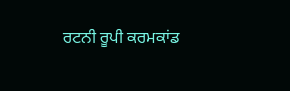ਰਟਨੀ ਰੂਪੀ ਕਰਮਕਾਂਡ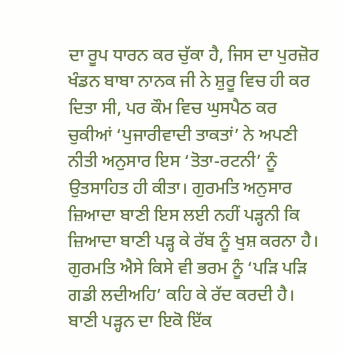ਦਾ ਰੂਪ ਧਾਰਨ ਕਰ ਚੁੱਕਾ ਹੈ, ਜਿਸ ਦਾ ਪੁਰਜ਼ੋਰ ਖੰਡਨ ਬਾਬਾ ਨਾਨਕ ਜੀ ਨੇ ਸ਼ੁਰੂ ਵਿਚ ਹੀ ਕਰ ਦਿਤਾ ਸੀ, ਪਰ ਕੌਮ ਵਿਚ ਘੁਸਪੈਠ ਕਰ ਚੁਕੀਆਂ ‘ਪੁਜਾਰੀਵਾਦੀ ਤਾਕਤਾਂ’ ਨੇ ਅਪਣੀ ਨੀਤੀ ਅਨੁਸਾਰ ਇਸ ‘ਤੋਤਾ-ਰਟਨੀ’ ਨੂੰ ਉਤਸਾਹਿਤ ਹੀ ਕੀਤਾ। ਗੁਰਮਤਿ ਅਨੁਸਾਰ ਜ਼ਿਆਦਾ ਬਾਣੀ ਇਸ ਲਈ ਨਹੀਂ ਪੜ੍ਹਨੀ ਕਿ ਜ਼ਿਆਦਾ ਬਾਣੀ ਪੜ੍ਹ ਕੇ ਰੱਬ ਨੂੰ ਖੁਸ਼ ਕਰਨਾ ਹੈ। ਗੁਰਮਤਿ ਐਸੇ ਕਿਸੇ ਵੀ ਭਰਮ ਨੂੰ ‘ਪੜਿ ਪੜਿ ਗਡੀ ਲਦੀਅਹਿ’ ਕਹਿ ਕੇ ਰੱਦ ਕਰਦੀ ਹੈ। ਬਾਣੀ ਪੜ੍ਹਨ ਦਾ ਇਕੋ ਇੱਕ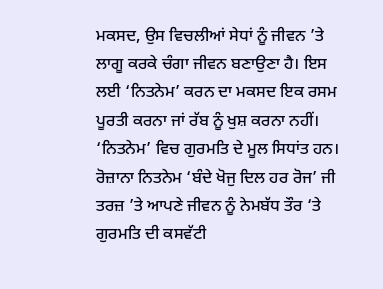ਮਕਸਦ, ਉਸ ਵਿਚਲੀਆਂ ਸੇਧਾਂ ਨੂੰ ਜੀਵਨ ’ਤੇ ਲਾਗੂ ਕਰਕੇ ਚੰਗਾ ਜੀਵਨ ਬਣਾਉਣਾ ਹੈ। ਇਸ ਲਈ ‘ਨਿਤਨੇਮ’ ਕਰਨ ਦਾ ਮਕਸਦ ਇਕ ਰਸਮ ਪੂਰਤੀ ਕਰਨਾ ਜਾਂ ਰੱਬ ਨੂੰ ਖੁਸ਼ ਕਰਨਾ ਨਹੀਂ। ‘ਨਿਤਨੇਮ’ ਵਿਚ ਗੁਰਮਤਿ ਦੇ ਮੂਲ ਸਿਧਾਂਤ ਹਨ। ਰੋਜ਼ਾਨਾ ਨਿਤਨੇਮ ‘ਬੰਦੇ ਖੋਜੁ ਦਿਲ ਹਰ ਰੋਜ’ ਜੀ ਤਰਜ਼ ’ਤੇ ਆਪਣੇ ਜੀਵਨ ਨੂੰ ਨੇਮਬੱਧ ਤੌਰ ‘ਤੇ ਗੁਰਮਤਿ ਦੀ ਕਸਵੱਟੀ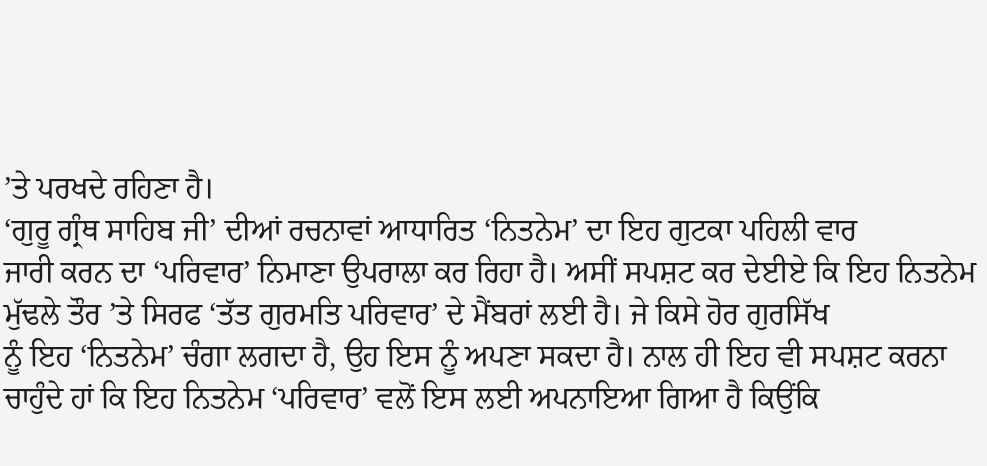’ਤੇ ਪਰਖਦੇ ਰਹਿਣਾ ਹੈ।
‘ਗੁਰੂ ਗ੍ਰੰਥ ਸਾਹਿਬ ਜੀ’ ਦੀਆਂ ਰਚਨਾਵਾਂ ਆਧਾਰਿਤ ‘ਨਿਤਨੇਮ’ ਦਾ ਇਹ ਗੁਟਕਾ ਪਹਿਲੀ ਵਾਰ
ਜਾਰੀ ਕਰਨ ਦਾ ‘ਪਰਿਵਾਰ’ ਨਿਮਾਣਾ ਉਪਰਾਲਾ ਕਰ ਰਿਹਾ ਹੈ। ਅਸੀਂ ਸਪਸ਼ਟ ਕਰ ਦੇਈਏ ਕਿ ਇਹ ਨਿਤਨੇਮ
ਮੁੱਢਲੇ ਤੌਰ ’ਤੇ ਸਿਰਫ ‘ਤੱਤ ਗੁਰਮਤਿ ਪਰਿਵਾਰ’ ਦੇ ਮੈਂਬਰਾਂ ਲਈ ਹੈ। ਜੇ ਕਿਸੇ ਹੋਰ ਗੁਰਸਿੱਖ
ਨੂੰ ਇਹ ‘ਨਿਤਨੇਮ’ ਚੰਗਾ ਲਗਦਾ ਹੈ, ਉਹ ਇਸ ਨੂੰ ਅਪਣਾ ਸਕਦਾ ਹੈ। ਨਾਲ ਹੀ ਇਹ ਵੀ ਸਪਸ਼ਟ ਕਰਨਾ
ਚਾਹੁੰਦੇ ਹਾਂ ਕਿ ਇਹ ਨਿਤਨੇਮ ‘ਪਰਿਵਾਰ’ ਵਲੋਂ ਇਸ ਲਈ ਅਪਨਾਇਆ ਗਿਆ ਹੈ ਕਿਉਂਕਿ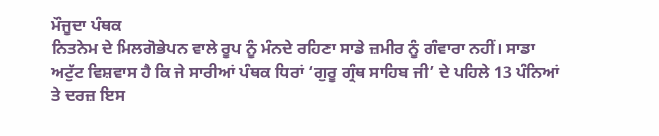ਮੌਜੂਦਾ ਪੰਥਕ
ਨਿਤਨੇਮ ਦੇ ਮਿਲਗੋਭੇਪਨ ਵਾਲੇ ਰੂਪ ਨੂੰ ਮੰਨਦੇ ਰਹਿਣਾ ਸਾਡੇ ਜ਼ਮੀਰ ਨੂੰ ਗੰਵਾਰਾ ਨਹੀਂ। ਸਾਡਾ
ਅਟੁੱਟ ਵਿਸ਼ਵਾਸ ਹੈ ਕਿ ਜੇ ਸਾਰੀਆਂ ਪੰਥਕ ਧਿਰਾਂ ‘ਗੁਰੂ ਗ੍ਰੰਥ ਸਾਹਿਬ ਜੀ’ ਦੇ ਪਹਿਲੇ 13 ਪੰਨਿਆਂ
ਤੇ ਦਰਜ਼ ਇਸ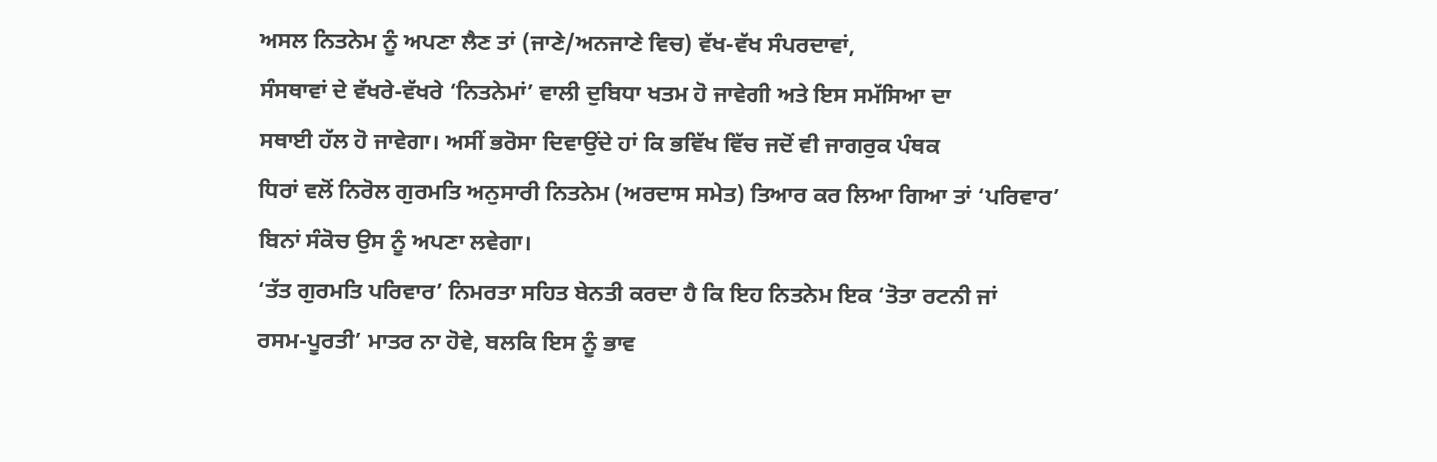ਅਸਲ ਨਿਤਨੇਮ ਨੂੰ ਅਪਣਾ ਲੈਣ ਤਾਂ (ਜਾਣੇ/ਅਨਜਾਣੇ ਵਿਚ) ਵੱਖ-ਵੱਖ ਸੰਪਰਦਾਵਾਂ,
ਸੰਸਥਾਵਾਂ ਦੇ ਵੱਖਰੇ-ਵੱਖਰੇ ‘ਨਿਤਨੇਮਾਂ’ ਵਾਲੀ ਦੁਬਿਧਾ ਖਤਮ ਹੋ ਜਾਵੇਗੀ ਅਤੇ ਇਸ ਸਮੱਸਿਆ ਦਾ
ਸਥਾਈ ਹੱਲ ਹੋ ਜਾਵੇਗਾ। ਅਸੀਂ ਭਰੋਸਾ ਦਿਵਾਉਂਦੇ ਹਾਂ ਕਿ ਭਵਿੱਖ ਵਿੱਚ ਜਦੋਂ ਵੀ ਜਾਗਰੁਕ ਪੰਥਕ
ਧਿਰਾਂ ਵਲੋਂ ਨਿਰੋਲ ਗੁਰਮਤਿ ਅਨੁਸਾਰੀ ਨਿਤਨੇਮ (ਅਰਦਾਸ ਸਮੇਤ) ਤਿਆਰ ਕਰ ਲਿਆ ਗਿਆ ਤਾਂ ‘ਪਰਿਵਾਰ’
ਬਿਨਾਂ ਸੰਕੋਚ ਉਸ ਨੂੰ ਅਪਣਾ ਲਵੇਗਾ।
‘ਤੱਤ ਗੁਰਮਤਿ ਪਰਿਵਾਰ’ ਨਿਮਰਤਾ ਸਹਿਤ ਬੇਨਤੀ ਕਰਦਾ ਹੈ ਕਿ ਇਹ ਨਿਤਨੇਮ ਇਕ ‘ਤੋਤਾ ਰਟਨੀ ਜਾਂ
ਰਸਮ-ਪੂਰਤੀ’ ਮਾਤਰ ਨਾ ਹੋਵੇ, ਬਲਕਿ ਇਸ ਨੂੰ ਭਾਵ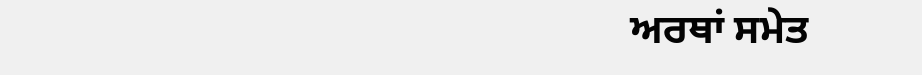ਅਰਥਾਂ ਸਮੇਤ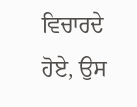ਵਿਚਾਰਦੇ ਹੋਏ, ਉਸ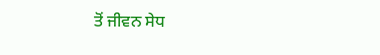ਤੋਂ ਜੀਵਨ ਸੇਧ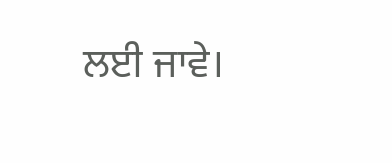ਲਈ ਜਾਵੇ।